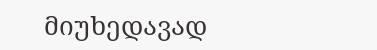მიუხედავად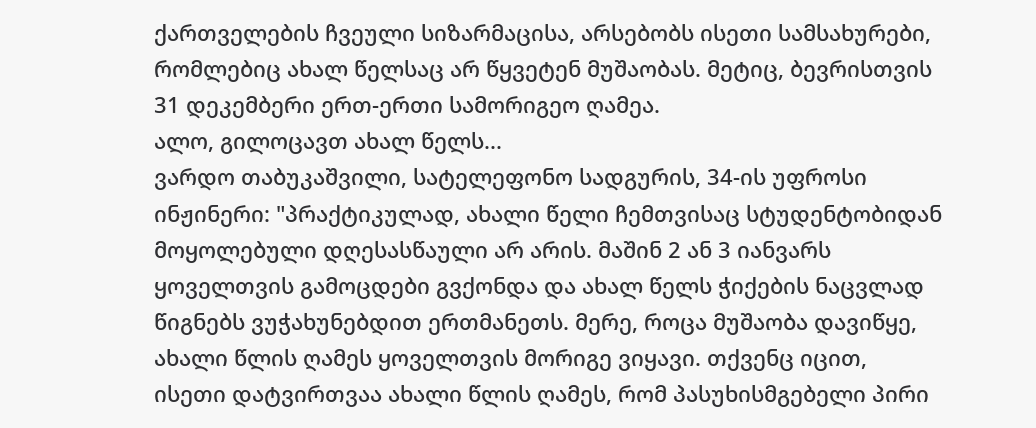ქართველების ჩვეული სიზარმაცისა, არსებობს ისეთი სამსახურები, რომლებიც ახალ წელსაც არ წყვეტენ მუშაობას. მეტიც, ბევრისთვის 31 დეკემბერი ერთ-ერთი სამორიგეო ღამეა.
ალო, გილოცავთ ახალ წელს...
ვარდო თაბუკაშვილი, სატელეფონო სადგურის, 34-ის უფროსი ინჟინერი: "პრაქტიკულად, ახალი წელი ჩემთვისაც სტუდენტობიდან მოყოლებული დღესასწაული არ არის. მაშინ 2 ან 3 იანვარს ყოველთვის გამოცდები გვქონდა და ახალ წელს ჭიქების ნაცვლად წიგნებს ვუჭახუნებდით ერთმანეთს. მერე, როცა მუშაობა დავიწყე, ახალი წლის ღამეს ყოველთვის მორიგე ვიყავი. თქვენც იცით, ისეთი დატვირთვაა ახალი წლის ღამეს, რომ პასუხისმგებელი პირი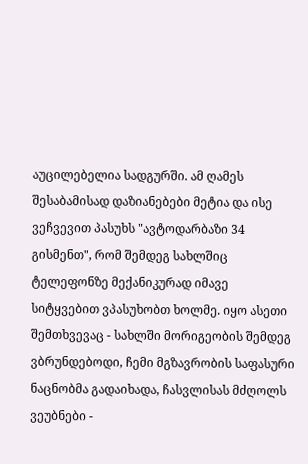აუცილებელია სადგურში. ამ ღამეს შესაბამისად დაზიანებები მეტია და ისე ვეჩვევით პასუხს "ავტოდარბაზი 34 გისმენთ", რომ შემდეგ სახლშიც ტელეფონზე მექანიკურად იმავე სიტყვებით ვპასუხობთ ხოლმე. იყო ასეთი შემთხვევაც - სახლში მორიგეობის შემდეგ ვბრუნდებოდი, ჩემი მგზავრობის საფასური ნაცნობმა გადაიხადა, ჩასვლისას მძღოლს ვეუბნები -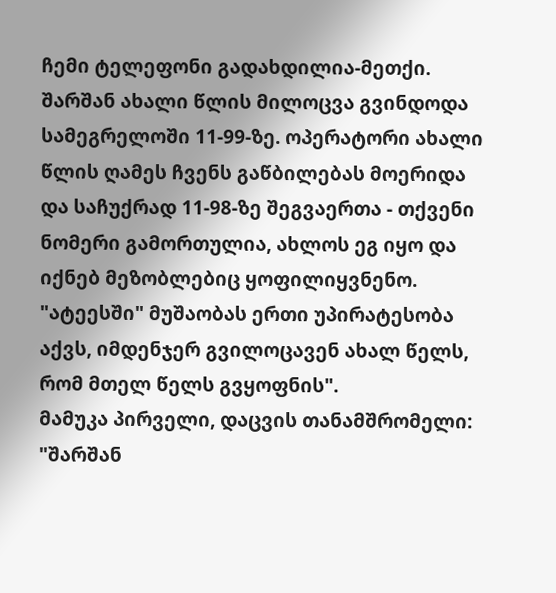ჩემი ტელეფონი გადახდილია-მეთქი. შარშან ახალი წლის მილოცვა გვინდოდა სამეგრელოში 11-99-ზე. ოპერატორი ახალი წლის ღამეს ჩვენს გაწბილებას მოერიდა და საჩუქრად 11-98-ზე შეგვაერთა - თქვენი ნომერი გამორთულია, ახლოს ეგ იყო და იქნებ მეზობლებიც ყოფილიყვნენო.
"ატეესში" მუშაობას ერთი უპირატესობა აქვს, იმდენჯერ გვილოცავენ ახალ წელს, რომ მთელ წელს გვყოფნის".
მამუკა პირველი, დაცვის თანამშრომელი: "შარშან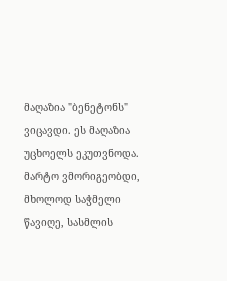მაღაზია "ბენეტონს" ვიცავდი. ეს მაღაზია უცხოელს ეკუთვნოდა. მარტო ვმორიგეობდი, მხოლოდ საჭმელი წავიღე, სასმლის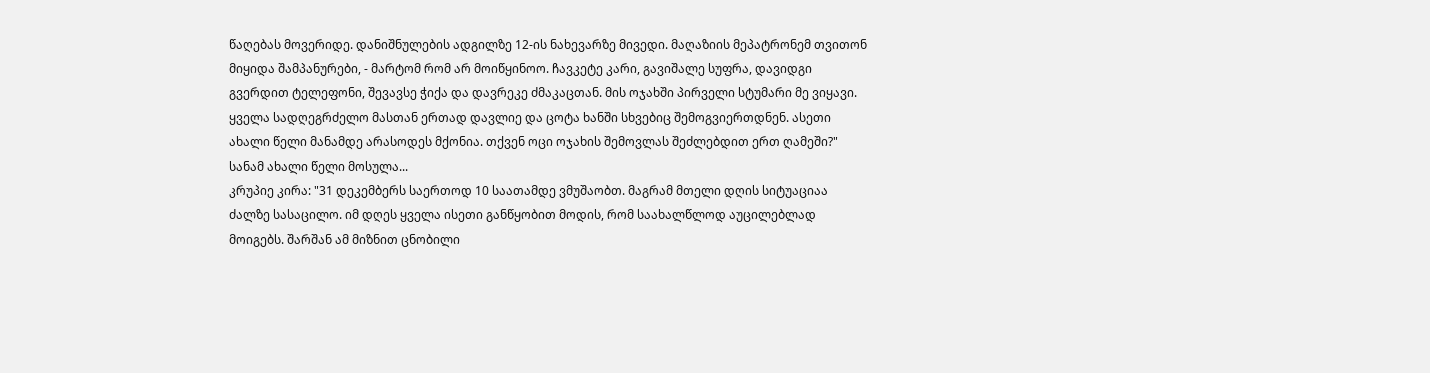წაღებას მოვერიდე. დანიშნულების ადგილზე 12-ის ნახევარზე მივედი. მაღაზიის მეპატრონემ თვითონ მიყიდა შამპანურები, - მარტომ რომ არ მოიწყინოო. ჩავკეტე კარი, გავიშალე სუფრა, დავიდგი გვერდით ტელეფონი, შევავსე ჭიქა და დავრეკე ძმაკაცთან. მის ოჯახში პირველი სტუმარი მე ვიყავი. ყველა სადღეგრძელო მასთან ერთად დავლიე და ცოტა ხანში სხვებიც შემოგვიერთდნენ. ასეთი ახალი წელი მანამდე არასოდეს მქონია. თქვენ ოცი ოჯახის შემოვლას შეძლებდით ერთ ღამეში?"
სანამ ახალი წელი მოსულა...
კრუპიე კირა: "31 დეკემბერს საერთოდ 10 საათამდე ვმუშაობთ. მაგრამ მთელი დღის სიტუაციაა ძალზე სასაცილო. იმ დღეს ყველა ისეთი განწყობით მოდის, რომ საახალწლოდ აუცილებლად მოიგებს. შარშან ამ მიზნით ცნობილი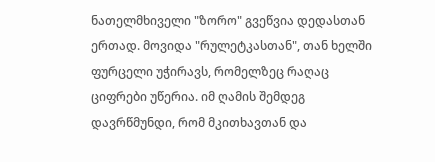ნათელმხიველი "ზორო" გვეწვია დედასთან ერთად. მოვიდა "რულეტკასთან", თან ხელში ფურცელი უჭირავს, რომელზეც რაღაც ციფრები უწერია. იმ ღამის შემდეგ დავრწმუნდი, რომ მკითხავთან და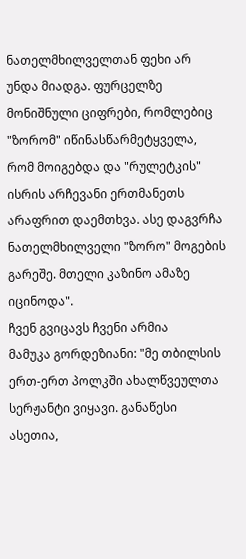ნათელმხილველთან ფეხი არ უნდა მიადგა. ფურცელზე მონიშნული ციფრები, რომლებიც "ზორომ" იწინასწარმეტყველა, რომ მოიგებდა და "რულეტკის" ისრის არჩევანი ერთმანეთს არაფრით დაემთხვა. ასე დაგვრჩა ნათელმხილველი "ზორო" მოგების გარეშე. მთელი კაზინო ამაზე იცინოდა".
ჩვენ გვიცავს ჩვენი არმია
მამუკა გორდეზიანი: "მე თბილსის ერთ-ერთ პოლკში ახალწვეულთა სერჟანტი ვიყავი. განაწესი ასეთია,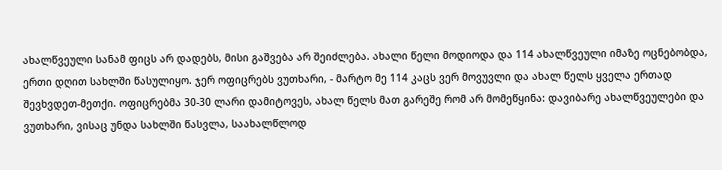ახალწვეული სანამ ფიცს არ დადებს, მისი გაშვება არ შეიძლება. ახალი წელი მოდიოდა და 114 ახალწვეული იმაზე ოცნებობდა, ერთი დღით სახლში წასულიყო. ჯერ ოფიცრებს ვუთხარი, - მარტო მე 114 კაცს ვერ მოვუვლი და ახალ წელს ყველა ერთად შევხვდეთ-მეთქი. ოფიცრებმა 30-30 ლარი დამიტოვეს, ახალ წელს მათ გარეშე რომ არ მომეწყინა: დავიბარე ახალწვეულები და ვუთხარი, ვისაც უნდა სახლში წასვლა, საახალწლოდ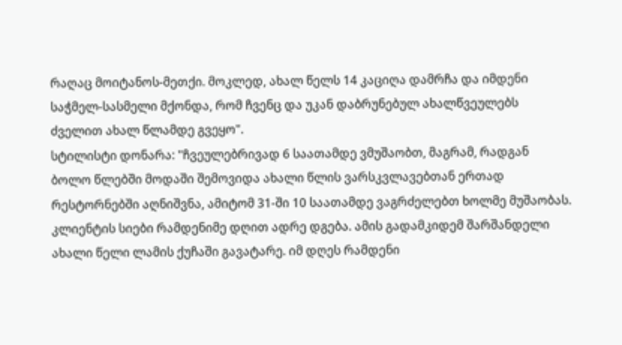რაღაც მოიტანოს-მეთქი. მოკლედ, ახალ წელს 14 კაციღა დამრჩა და იმდენი საჭმელ-სასმელი მქონდა, რომ ჩვენც და უკან დაბრუნებულ ახალწვეულებს ძველით ახალ წლამდე გვეყო".
სტილისტი დონარა: "ჩვეულებრივად 6 საათამდე ვმუშაობთ, მაგრამ, რადგან ბოლო წლებში მოდაში შემოვიდა ახალი წლის ვარსკვლავებთან ერთად რესტორნებში აღნიშვნა, ამიტომ 31-ში 10 საათამდე ვაგრძელებთ ხოლმე მუშაობას. კლიენტის სიები რამდენიმე დღით ადრე დგება. ამის გადამკიდემ შარშანდელი ახალი წელი ლამის ქუჩაში გავატარე. იმ დღეს რამდენი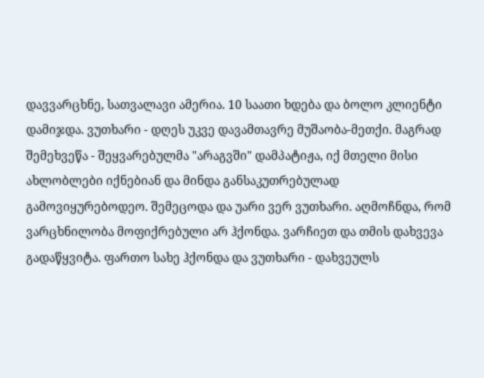დავვარცხნე, სათვალავი ამერია. 10 საათი ხდება და ბოლო კლიენტი დამიჯდა. ვუთხარი - დღეს უკვე დავამთავრე მუშაობა-მეთქი. მაგრად შემეხვეწა - შეყვარებულმა "არაგვში" დამპატიჟა, იქ მთელი მისი ახლობლები იქნებიან და მინდა განსაკუთრებულად გამოვიყურებოდეო. შემეცოდა და უარი ვერ ვუთხარი. აღმოჩნდა, რომ ვარცხნილობა მოფიქრებული არ ჰქონდა. ვარჩიეთ და თმის დახვევა გადაწყვიტა. ფართო სახე ჰქონდა და ვუთხარი - დახვეულს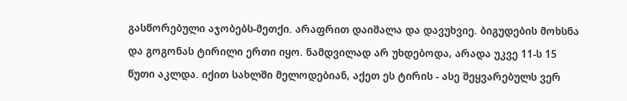გასწორებული აჯობებს-მეთქი. არაფრით დაიშალა და დავუხვიე. ბიგუდების მოხსნა და გოგონას ტირილი ერთი იყო. ნამდვილად არ უხდებოდა, არადა უკვე 11-ს 15 წუთი აკლდა. იქით სახლში მელოდებიან, აქეთ ეს ტირის - ასე შეყვარებულს ვერ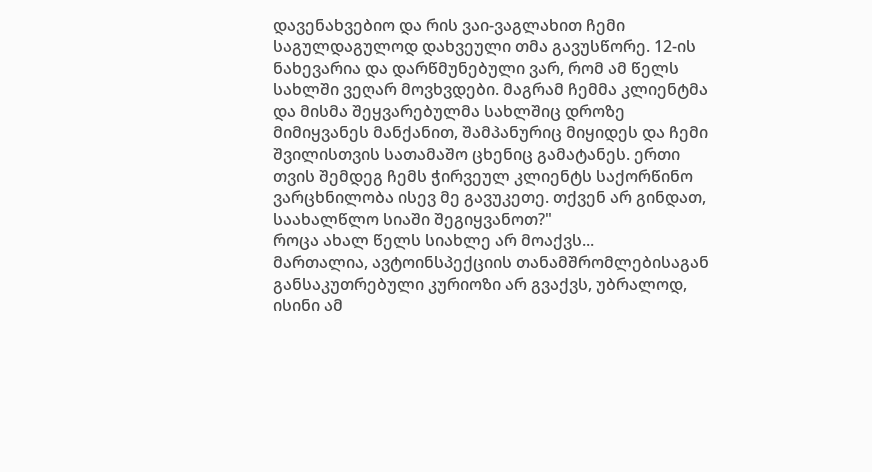დავენახვებიო და რის ვაი-ვაგლახით ჩემი საგულდაგულოდ დახვეული თმა გავუსწორე. 12-ის ნახევარია და დარწმუნებული ვარ, რომ ამ წელს სახლში ვეღარ მოვხვდები. მაგრამ ჩემმა კლიენტმა და მისმა შეყვარებულმა სახლშიც დროზე მიმიყვანეს მანქანით, შამპანურიც მიყიდეს და ჩემი შვილისთვის სათამაშო ცხენიც გამატანეს. ერთი თვის შემდეგ ჩემს ჭირვეულ კლიენტს საქორწინო ვარცხნილობა ისევ მე გავუკეთე. თქვენ არ გინდათ, საახალწლო სიაში შეგიყვანოთ?"
როცა ახალ წელს სიახლე არ მოაქვს...
მართალია, ავტოინსპექციის თანამშრომლებისაგან განსაკუთრებული კურიოზი არ გვაქვს, უბრალოდ, ისინი ამ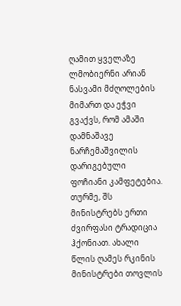ღამით ყველაზე ლმობიერნი არიან ნასვამი მძღოლების მიმართ და ეჭვი გვაქვს, რომ ამაში დამნაშავე ნარჩემაშვილის დარიგებული ფოჩიანი კამფეტებია. თურმე, შს მინისტრებს ერთი ძვირფასი ტრადიცია ჰქონიათ. ახალი წლის ღამეს რკინის მინისტრები თოვლის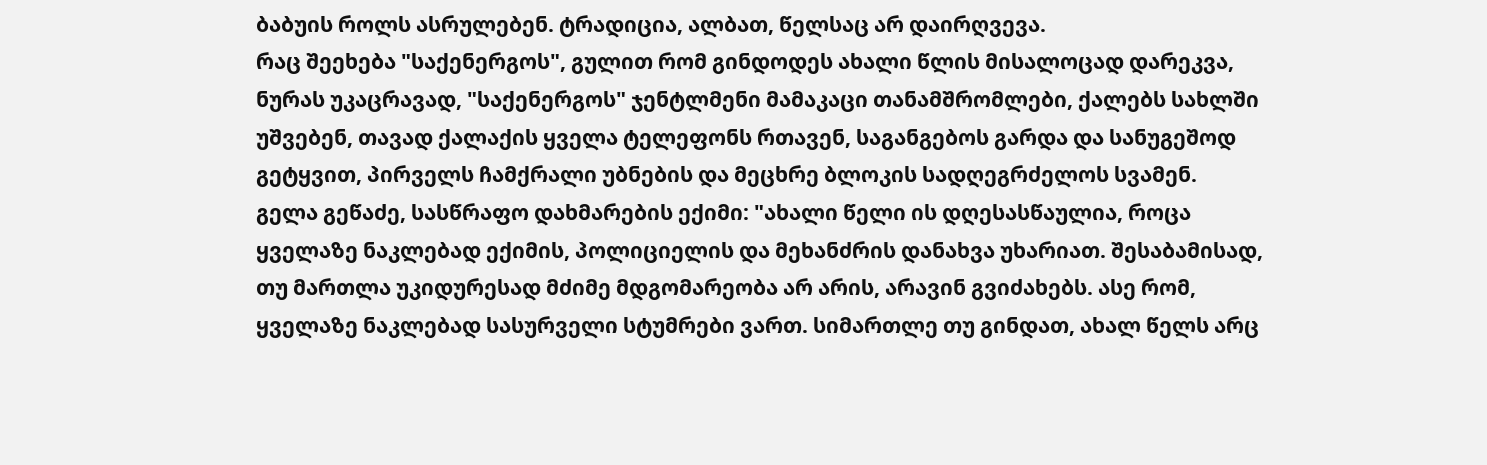ბაბუის როლს ასრულებენ. ტრადიცია, ალბათ, წელსაც არ დაირღვევა.
რაც შეეხება "საქენერგოს", გულით რომ გინდოდეს ახალი წლის მისალოცად დარეკვა, ნურას უკაცრავად, "საქენერგოს" ჯენტლმენი მამაკაცი თანამშრომლები, ქალებს სახლში უშვებენ, თავად ქალაქის ყველა ტელეფონს რთავენ, საგანგებოს გარდა და სანუგეშოდ გეტყვით, პირველს ჩამქრალი უბნების და მეცხრე ბლოკის სადღეგრძელოს სვამენ.
გელა გეწაძე, სასწრაფო დახმარების ექიმი: "ახალი წელი ის დღესასწაულია, როცა ყველაზე ნაკლებად ექიმის, პოლიციელის და მეხანძრის დანახვა უხარიათ. შესაბამისად, თუ მართლა უკიდურესად მძიმე მდგომარეობა არ არის, არავინ გვიძახებს. ასე რომ, ყველაზე ნაკლებად სასურველი სტუმრები ვართ. სიმართლე თუ გინდათ, ახალ წელს არც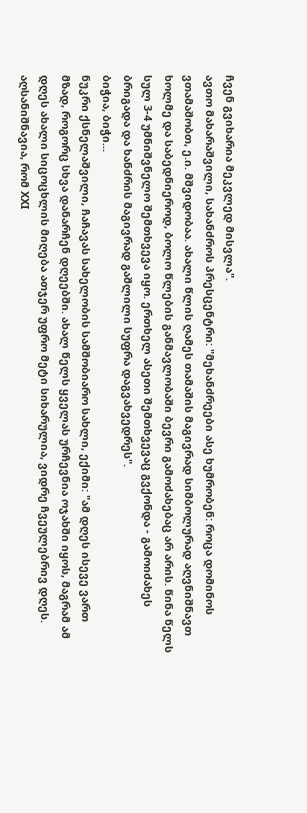ჩვენ გვიხარია მეკვლედ მისვლა".
ავთო მახარაშვილი, სახანძროს პრესცენტრი: "მეხანძრეები ასე ხუმრობენ: როცა დომინოს ვთამაშობთ, ე.ი. მშვიდობაა. ახალი წლის ღამეს თამაშის მაგივრად სიმბოლურად აღვნიშნავთ ხოლმე და საბედნიეროდ, ბოლო წლების განმავლობაში ბევრი გამოძახებაც არ არის. წინა წელს სულ 3-4 უმნიშვნელო შემთხვევა იყო. ერთხელ ასეთი შემთხვევაც გვქონდა - გამოიძახეს ბრიგადა და ხანძრის მაგივრად გაშლილი სუფრა დაგვახვედრეს".
ბიჭია, ბიჭი...
ნუკრი ქსნელაშვილი, ჩაჩავას სახელობის სამშობიარო სახლი, ექიმი: "ამ დღეს ისევე ვართ მზად, როგორც სხვა დანარჩენ დღეებში. ახალ წელს ყველას ურჩევნია ოჯახში იყოს, მაგრამ ამ დღეს ახალი სიცოცხლის მიღება ათჯერ უფრო მეტი სიხარულია, ვიდრე ჩვეულებრივ დღეს. აღსანიშნავია, რომ XXI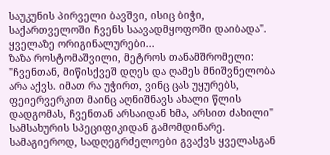საუკუნის პირველი ბავშვი, ისიც ბიჭი, საქართველოში ჩვენს საავადმყოფოში დაიბადა".
ყველაზე ორიგინალურები...
ზაზა როსტომაშვილი, მეტროს თანამშრომელი: "ჩვენთან, მიწისქვეშ დღეს და ღამეს მნიშვნელობა არა აქვს. იმათ რა უჭირთ, ვინც ცას უყურებს, ფეიერვერკით მაინც აღნიშნავს ახალი წლის დადგომას, ჩვენთან არსაიდან ხმა, არსით ძახილი" სამსახურის სპეციფიკიდან გამომდინარე. სამაგიეროდ, სადღეგრძელოები გვაქვს ყველასგან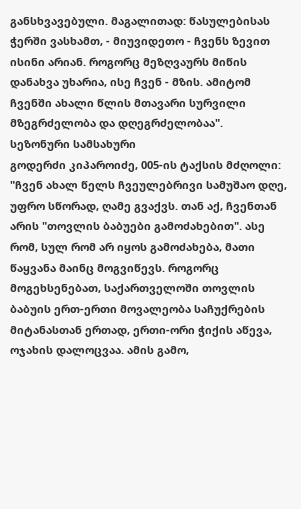განსხვავებული. მაგალითად: წასულებისას ჭერში ვასხამთ, - მიუვიდეთო - ჩვენს ზევით ისინი არიან. როგორც მეზღვაურს მიწის დანახვა უხარია, ისე ჩვენ - მზის. ამიტომ ჩვენში ახალი წლის მთავარი სურვილი მზეგრძელობა და დღეგრძელობაა".
სეზონური სამსახური
გოდერძი კიპაროიძე, 005-ის ტაქსის მძღოლი: "ჩვენ ახალ წელს ჩვეულებრივი სამუშაო დღე, უფრო სწორად, ღამე გვაქვს. თან აქ, ჩვენთან არის "თოვლის ბაბუები გამოძახებით". ასე რომ, სულ რომ არ იყოს გამოძახება, მათი წაყვანა მაინც მოგვიწევს. როგორც მოგეხსენებათ, საქართველოში თოვლის ბაბუის ერთ-ერთი მოვალეობა საჩუქრების მიტანასთან ერთად, ერთი-ორი ჭიქის აწევა, ოჯახის დალოცვაა. ამის გამო,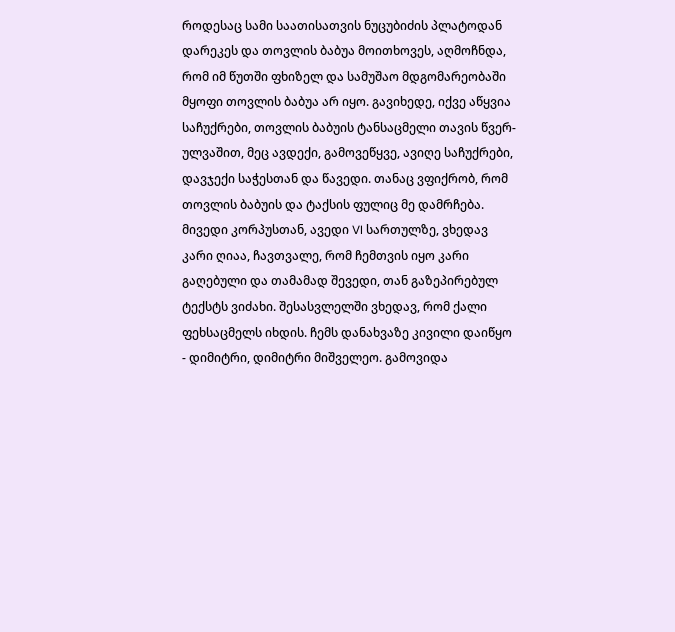როდესაც სამი საათისათვის ნუცუბიძის პლატოდან დარეკეს და თოვლის ბაბუა მოითხოვეს, აღმოჩნდა, რომ იმ წუთში ფხიზელ და სამუშაო მდგომარეობაში მყოფი თოვლის ბაბუა არ იყო. გავიხედე, იქვე აწყვია საჩუქრები, თოვლის ბაბუის ტანსაცმელი თავის წვერ-ულვაშით, მეც ავდექი, გამოვეწყვე, ავიღე საჩუქრები, დავჯექი საჭესთან და წავედი. თანაც ვფიქრობ, რომ თოვლის ბაბუის და ტაქსის ფულიც მე დამრჩება. მივედი კორპუსთან, ავედი VI სართულზე, ვხედავ კარი ღიაა, ჩავთვალე, რომ ჩემთვის იყო კარი გაღებული და თამამად შევედი, თან გაზეპირებულ ტექსტს ვიძახი. შესასვლელში ვხედავ, რომ ქალი ფეხსაცმელს იხდის. ჩემს დანახვაზე კივილი დაიწყო - დიმიტრი, დიმიტრი მიშველეო. გამოვიდა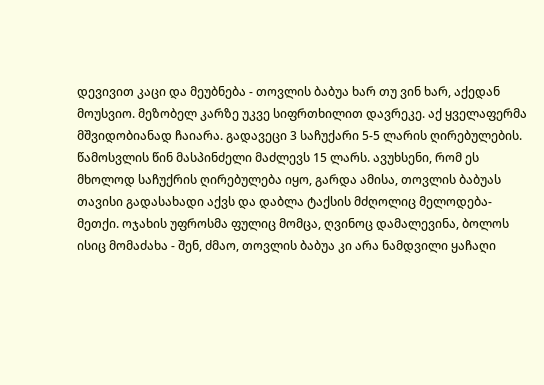დევივით კაცი და მეუბნება - თოვლის ბაბუა ხარ თუ ვინ ხარ, აქედან მოუსვიო. მეზობელ კარზე უკვე სიფრთხილით დავრეკე. აქ ყველაფერმა მშვიდობიანად ჩაიარა. გადავეცი 3 საჩუქარი 5-5 ლარის ღირებულების. წამოსვლის წინ მასპინძელი მაძლევს 15 ლარს. ავუხსენი, რომ ეს მხოლოდ საჩუქრის ღირებულება იყო, გარდა ამისა, თოვლის ბაბუას თავისი გადასახადი აქვს და დაბლა ტაქსის მძღოლიც მელოდება-მეთქი. ოჯახის უფროსმა ფულიც მომცა, ღვინოც დამალევინა, ბოლოს ისიც მომაძახა - შენ, ძმაო, თოვლის ბაბუა კი არა ნამდვილი ყაჩაღი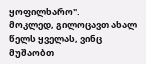ყოფილხარო".
მოკლედ, გილოცავთ ახალ წელს ყველას, ვინც მუშაობთ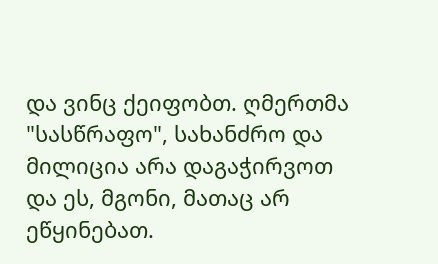და ვინც ქეიფობთ. ღმერთმა "სასწრაფო", სახანძრო და მილიცია არა დაგაჭირვოთ და ეს, მგონი, მათაც არ ეწყინებათ.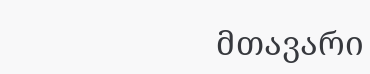მთავარი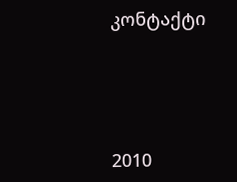კონტაქტი




2010